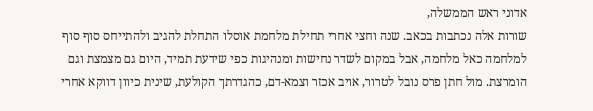אדוני ראש הממשלה,
שורות אלה נכתבות בכאב. שנה וחצי אחרי תחילת מלחמת אוסלו התחלת להגיב ולהתייחס סוף סוף למלחמה כאל מלחמה, אבל במקום לשדר נחישות ומנהיגות כפי שידעת תמיד, היום גם מצמצת וגם הומרצת. מול חתן פרס נובל לטרור, אויב אכזר וצמא-דם, כהגדרתך הקולעת, שינית כיוון דווקא אחרי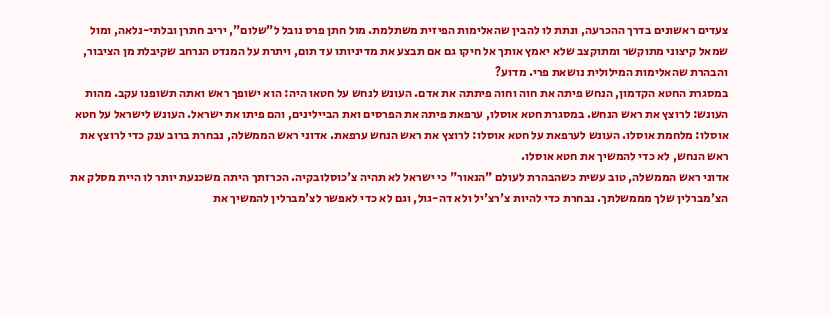צעדים ראשונים בדרך ההכרעה, ונתת לו להבין שהאלימות הפיזית משתלמת. מול חתן פרס נובל ל"שלום", יריב חתרן ובלתי-נלאה, ומול שמאל קיצוני מתוקשר ומתוקצב שלא יאמץ אותך אל חיקו גם אם תבצע את מדיניותו עד תום, ויתרת על המנדט הנרחב שקיבלת מן הציבור, והבהרת שהאלימות המילולית נושאת פרי. מדוע?
במסגרת החטא הקדמון, הנחש פיתה את חוה וחוה פיתתה את אדם. העונש לנחש על חטאו היה: הוא ישופך ראש ואתה תשופנו עקב. מהות העונש: לרוצץ את ראש הנחש. במסגרת חטא אוסלו, ערפאת פיתה את הפרסים ואת הביילינים, והם פיתו את ישראל. העונש לישראל על חטא אוסלו: מלחמת אוסלו. העונש לערפאת על חטא אוסלו: לרוצץ את ראש הנחש ערפאת. אדוני ראש הממשלה, נבחרת ברוב ענק כדי לרוצץ את ראש הנחש, לא כדי להמשיך את חטא אוסלו.
אדוני ראש הממשלה, טוב עשית כשהבהרת לעולם "הנאור" כי ישראל לא תהיה צ'כוסלובקיה. הכרזתך היתה משכנעת יותר לו היית מסלק את הצ'מברלין שלך מממשלתך. נבחרת כדי להיות צ'רצ'יל ולא דה-גול, וגם לא כדי לאפשר לצ'מברלין להמשיך את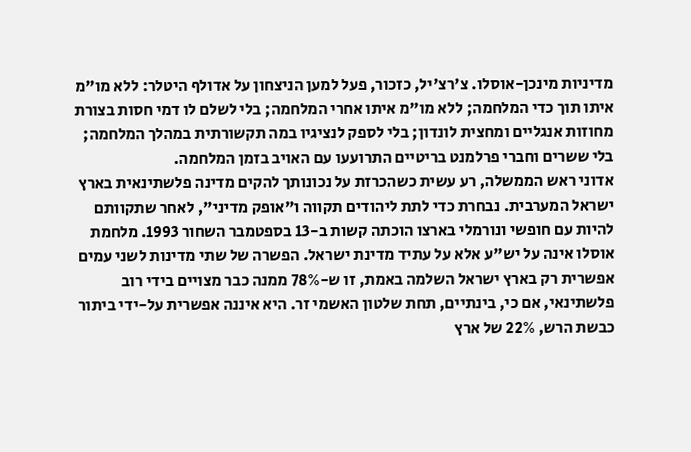מדיניות מינכן-אוסלו. צ'רצ'יל, כזכור, פעל למען הניצחון על אדולף היטלר: ללא מו"מ איתו תוך כדי המלחמה; ללא מו"מ איתו אחרי המלחמה; בלי לשלם לו דמי חסות בצורת מחוזות אנגליים ומחצית לונדון; בלי לספק לנציגיו במה תקשורתית במהלך המלחמה; בלי ששרים וחברי פרלמנט בריטיים התרועעו עם האויב בזמן המלחמה.
אדוני ראש הממשלה, רע עשית כשהכרזת על נכונותך להקים מדינה פלשתינאית בארץ ישראל המערבית. נבחרת כדי לתת ליהודים תקווה ו"אופק מדיני", לאחר שתקוותם להיות עם חופשי ונורמלי בארצו הוכתה קשות ב-13 בספטמבר השחור 1993. מלחמת אוסלו אינה על יש"ע אלא על עתיד מדינת ישראל. הפשרה של שתי מדינות לשני עמים אפשרית רק בארץ ישראל השלמה באמת, זו ש-78% ממנה כבר מצויים בידי רוב פלשתינאי, אם כי, בינתיים, תחת שלטון האשמי זר. היא איננה אפשרית על-ידי ביתור כבשת הרש, 22% של ארץ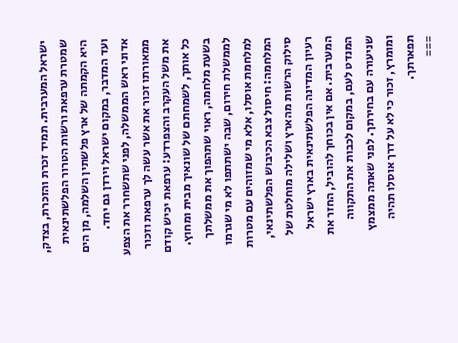ישראל המערבית. תמיד זכרת והזכרת, בצדק, שמטרת ערפאת ורשות הטרור הפלשתינאית היא הקמתה של ארץ פלשתין השלמה, מן הים ועד המדבר, במקום ישראל וירדן גם יחד.
אדוני ראש הממשלה, לפני שתשחרר את הצפע ממאורתו זכור את אשר עשה לך ערפאת וזכור את משל העקרב והצפרדע: ערפאת יכיש קודם כל אותך, לשמחתם של שונאיך מבית ומחוץ. בשעת מלחמה, ראוי שתהפוך את ממשלתך לממשלת חירום, שבה ישתתפו לא מי שגרמו למלחמת אוסלו, אלא מי שמזוהים עם מטרות המלחמה: חיסול צבא הכיבוש הפלשתינאי, סילוק הרשות מהארץ ושלילה מוחלטת של רעיון המדינה הפלשתינאית בארץ ישראל המערבית. אם אין בכוחך להוביל, החזר את המנדט לעם, במקום לכבות את התקווה שניעורה עם בחירתך. לפני שאתה ממצמץ ומומרץ, זכור כי לא על דרך אוסלו תהיה תפארתך.
===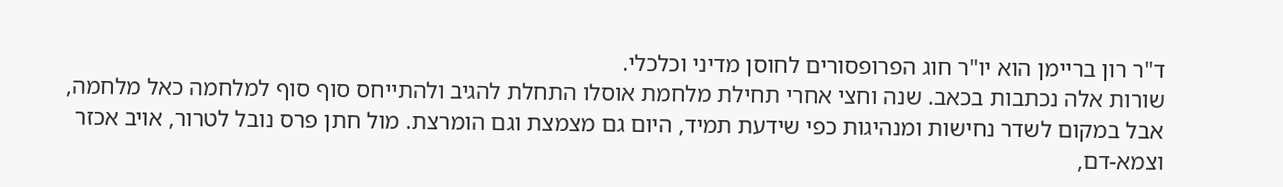ד"ר רון בריימן הוא יו"ר חוג הפרופסורים לחוסן מדיני וכלכלי.
שורות אלה נכתבות בכאב. שנה וחצי אחרי תחילת מלחמת אוסלו התחלת להגיב ולהתייחס סוף סוף למלחמה כאל מלחמה, אבל במקום לשדר נחישות ומנהיגות כפי שידעת תמיד, היום גם מצמצת וגם הומרצת. מול חתן פרס נובל לטרור, אויב אכזר וצמא-דם,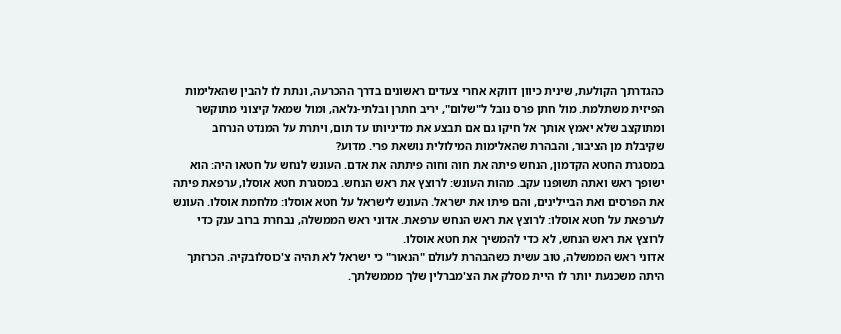כהגדרתך הקולעת, שינית כיוון דווקא אחרי צעדים ראשונים בדרך ההכרעה, ונתת לו להבין שהאלימות הפיזית משתלמת. מול חתן פרס נובל ל"שלום", יריב חתרן ובלתי-נלאה, ומול שמאל קיצוני מתוקשר ומתוקצב שלא יאמץ אותך אל חיקו גם אם תבצע את מדיניותו עד תום, ויתרת על המנדט הנרחב שקיבלת מן הציבור, והבהרת שהאלימות המילולית נושאת פרי. מדוע?
במסגרת החטא הקדמון, הנחש פיתה את חוה וחוה פיתתה את אדם. העונש לנחש על חטאו היה: הוא ישופך ראש ואתה תשופנו עקב. מהות העונש: לרוצץ את ראש הנחש. במסגרת חטא אוסלו, ערפאת פיתה את הפרסים ואת הביילינים, והם פיתו את ישראל. העונש לישראל על חטא אוסלו: מלחמת אוסלו. העונש לערפאת על חטא אוסלו: לרוצץ את ראש הנחש ערפאת. אדוני ראש הממשלה, נבחרת ברוב ענק כדי לרוצץ את ראש הנחש, לא כדי להמשיך את חטא אוסלו.
אדוני ראש הממשלה, טוב עשית כשהבהרת לעולם "הנאור" כי ישראל לא תהיה צ'כוסלובקיה. הכרזתך היתה משכנעת יותר לו היית מסלק את הצ'מברלין שלך מממשלתך.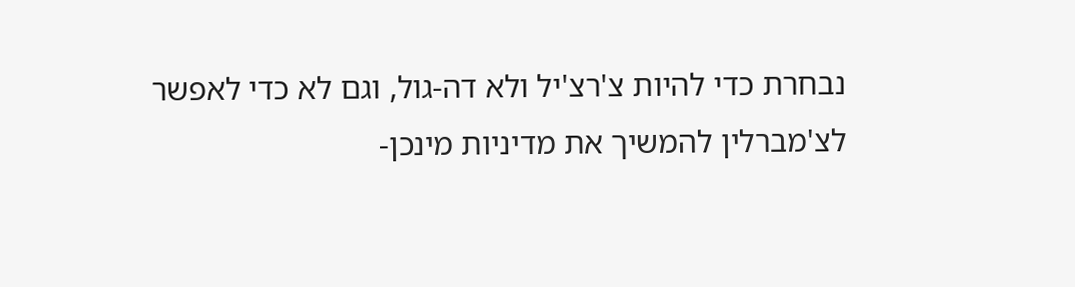נבחרת כדי להיות צ'רצ'יל ולא דה-גול, וגם לא כדי לאפשר לצ'מברלין להמשיך את מדיניות מינכן-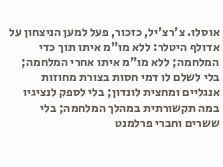אוסלו. צ'רצ'יל, כזכור, פעל למען הניצחון על אדולף היטלר: ללא מו"מ איתו תוך כדי המלחמה; ללא מו"מ איתו אחרי המלחמה; בלי לשלם לו דמי חסות בצורת מחוזות אנגליים ומחצית לונדון; בלי לספק לנציגיו במה תקשורתית במהלך המלחמה; בלי ששרים וחברי פרלמנט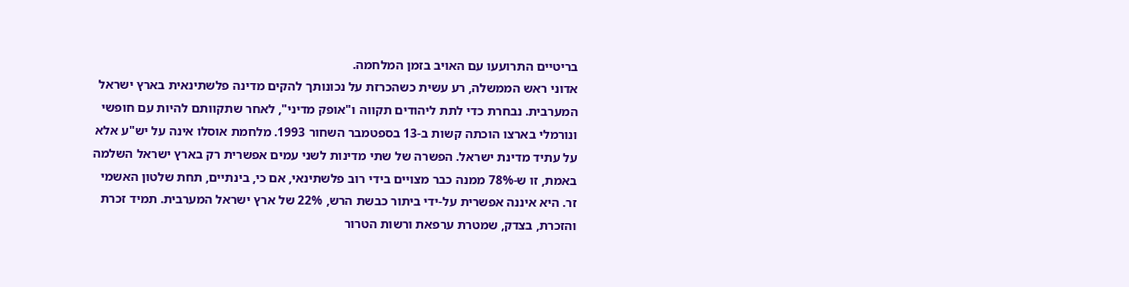בריטיים התרועעו עם האויב בזמן המלחמה.
אדוני ראש הממשלה, רע עשית כשהכרזת על נכונותך להקים מדינה פלשתינאית בארץ ישראל המערבית. נבחרת כדי לתת ליהודים תקווה ו"אופק מדיני", לאחר שתקוותם להיות עם חופשי ונורמלי בארצו הוכתה קשות ב-13 בספטמבר השחור 1993. מלחמת אוסלו אינה על יש"ע אלא על עתיד מדינת ישראל. הפשרה של שתי מדינות לשני עמים אפשרית רק בארץ ישראל השלמה באמת, זו ש-78% ממנה כבר מצויים בידי רוב פלשתינאי, אם כי, בינתיים, תחת שלטון האשמי זר. היא איננה אפשרית על-ידי ביתור כבשת הרש, 22% של ארץ ישראל המערבית. תמיד זכרת והזכרת, בצדק, שמטרת ערפאת ורשות הטרור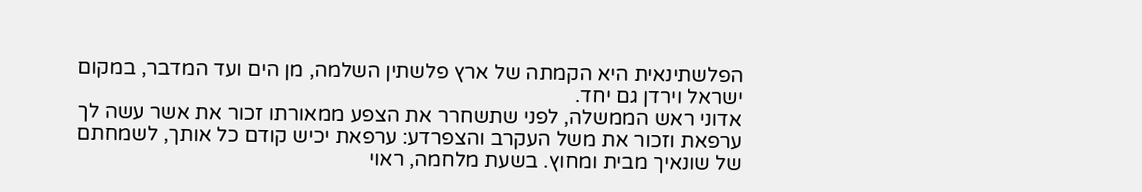הפלשתינאית היא הקמתה של ארץ פלשתין השלמה, מן הים ועד המדבר, במקום ישראל וירדן גם יחד.
אדוני ראש הממשלה, לפני שתשחרר את הצפע ממאורתו זכור את אשר עשה לך ערפאת וזכור את משל העקרב והצפרדע: ערפאת יכיש קודם כל אותך, לשמחתם של שונאיך מבית ומחוץ. בשעת מלחמה, ראוי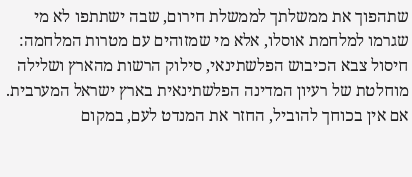שתהפוך את ממשלתך לממשלת חירום, שבה ישתתפו לא מי שגרמו למלחמת אוסלו, אלא מי שמזוהים עם מטרות המלחמה: חיסול צבא הכיבוש הפלשתינאי, סילוק הרשות מהארץ ושלילה מוחלטת של רעיון המדינה הפלשתינאית בארץ ישראל המערבית. אם אין בכוחך להוביל, החזר את המנדט לעם, במקום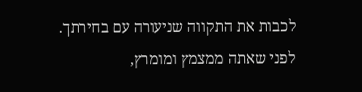לכבות את התקווה שניעורה עם בחירתך. לפני שאתה ממצמץ ומומרץ,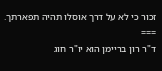זכור כי לא על דרך אוסלו תהיה תפארתך.
===
ד"ר רון בריימן הוא יו"ר חוג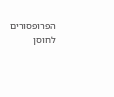הפרופסורים לחוסן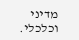מדיני וכלכלי.